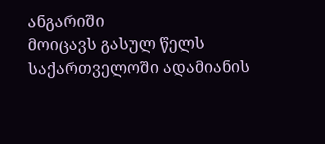ანგარიში
მოიცავს გასულ წელს საქართველოში ადამიანის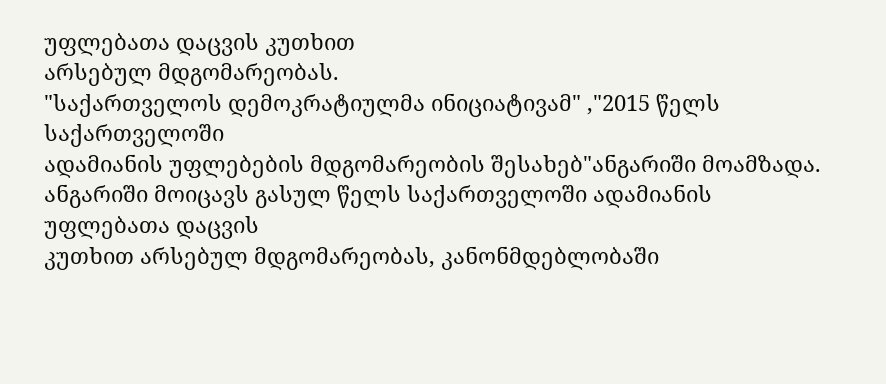უფლებათა დაცვის კუთხით
არსებულ მდგომარეობას.
"საქართველოს დემოკრატიულმა ინიციატივამ" ,"2015 წელს საქართველოში
ადამიანის უფლებების მდგომარეობის შესახებ"ანგარიში მოამზადა.
ანგარიში მოიცავს გასულ წელს საქართველოში ადამიანის უფლებათა დაცვის
კუთხით არსებულ მდგომარეობას, კანონმდებლობაში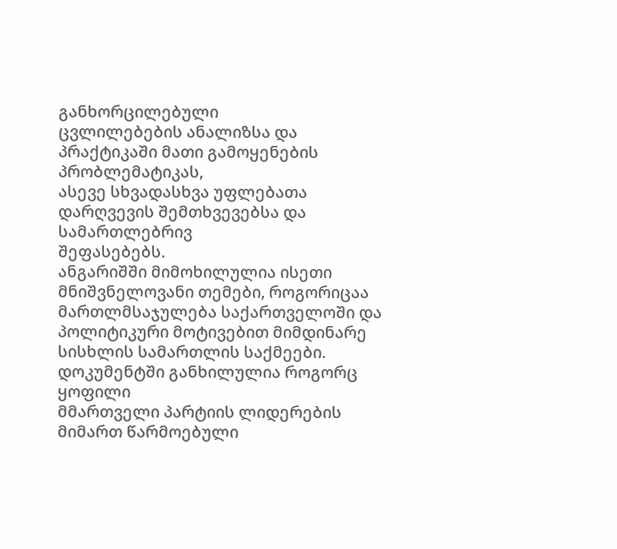განხორცილებული
ცვლილებების ანალიზსა და პრაქტიკაში მათი გამოყენების პრობლემატიკას,
ასევე სხვადასხვა უფლებათა დარღვევის შემთხვევებსა და სამართლებრივ
შეფასებებს.
ანგარიშში მიმოხილულია ისეთი მნიშვნელოვანი თემები, როგორიცაა
მართლმსაჯულება საქართველოში და პოლიტიკური მოტივებით მიმდინარე
სისხლის სამართლის საქმეები. დოკუმენტში განხილულია როგორც ყოფილი
მმართველი პარტიის ლიდერების მიმართ წარმოებული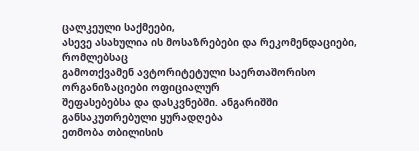ცალკეული საქმეები,
ასევე ასახულია ის მოსაზრებები და რეკომენდაციები, რომლებსაც
გამოთქვამენ ავტორიტეტული საერთაშორისო ორგანიზაციები ოფიციალურ
შეფასებებსა და დასკვნებში. ანგარიშში განსაკუთრებული ყურადღება
ეთმობა თბილისის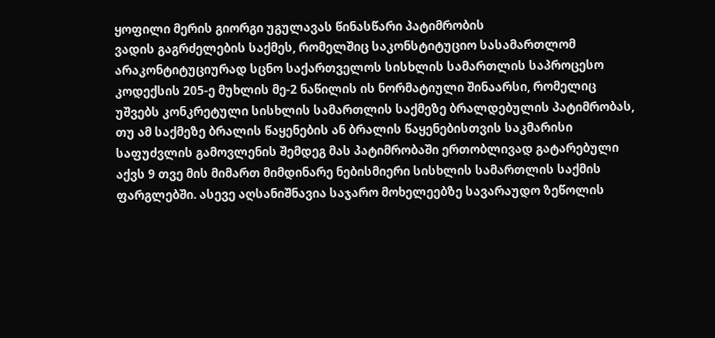ყოფილი მერის გიორგი უგულავას წინასწარი პატიმრობის
ვადის გაგრძელების საქმეს, რომელშიც საკონსტიტუციო სასამართლომ
არაკონტიტუციურად სცნო საქართველოს სისხლის სამართლის საპროცესო
კოდექსის 205-ე მუხლის მე-2 ნაწილის ის ნორმატიული შინაარსი, რომელიც
უშვებს კონკრეტული სისხლის სამართლის საქმეზე ბრალდებულის პატიმრობას,
თუ ამ საქმეზე ბრალის წაყენების ან ბრალის წაყენებისთვის საკმარისი
საფუძვლის გამოვლენის შემდეგ მას პატიმრობაში ერთობლივად გატარებული
აქვს 9 თვე მის მიმართ მიმდინარე ნებისმიერი სისხლის სამართლის საქმის
ფარგლებში. ასევე აღსანიშნავია საჯარო მოხელეებზე სავარაუდო ზეწოლის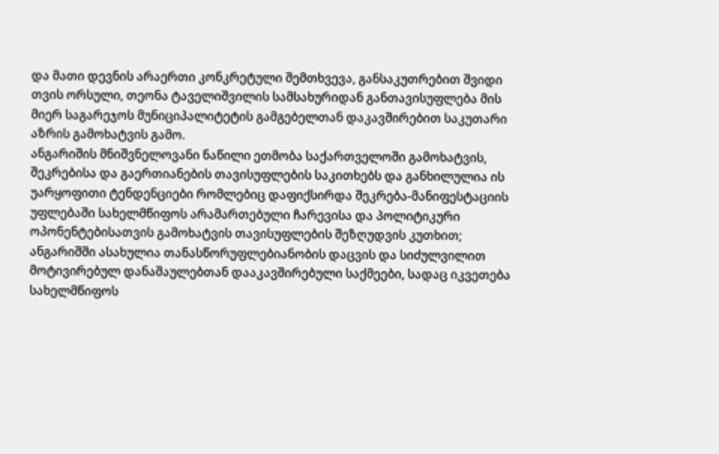და მათი დევნის არაერთი კონკრეტული შემთხვევა, განსაკუთრებით შვიდი
თვის ორსული, თეონა ტაველიშვილის სამსახურიდან განთავისუფლება მის
მიერ საგარეჯოს მუნიციპალიტეტის გამგებელთან დაკავშირებით საკუთარი
აზრის გამოხატვის გამო.
ანგარიშის მნიშვნელოვანი ნაწილი ეთმობა საქართველოში გამოხატვის,
შეკრებისა და გაერთიანების თავისუფლების საკითხებს და განხილულია ის
უარყოფითი ტენდენციები რომლებიც დაფიქსირდა შეკრება-მანიფესტაციის
უფლებაში სახელმწიფოს არამართებული ჩარევისა და პოლიტიკური
ოპონენტებისათვის გამოხატვის თავისუფლების შეზღუდვის კუთხით;
ანგარიშში ასახულია თანასწორუფლებიანობის დაცვის და სიძულვილით
მოტივირებულ დანაშაულებთან დააკავშირებული საქმეები, სადაც იკვეთება
სახელმწიფოს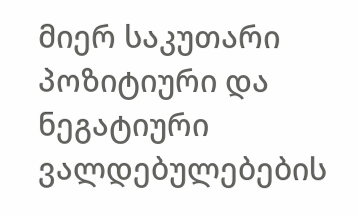მიერ საკუთარი პოზიტიური და ნეგატიური ვალდებულებების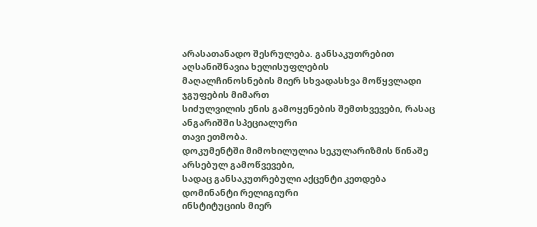არასათანადო შესრულება. განსაკუთრებით აღსანიშნავია ხელისუფლების
მაღალჩინოსნების მიერ სხვადასხვა მოწყვლადი ჯგუფების მიმართ
სიძულვილის ენის გამოყენების შემთხვევები, რასაც ანგარიშში სპეციალური
თავი ეთმობა.
დოკუმენტში მიმოხილულია სეკულარიზმის წინაშე არსებულ გამოწვევები,
სადაც განსაკუთრებული აქცენტი კეთდება დომინანტი რელიგიური
ინსტიტუციის მიერ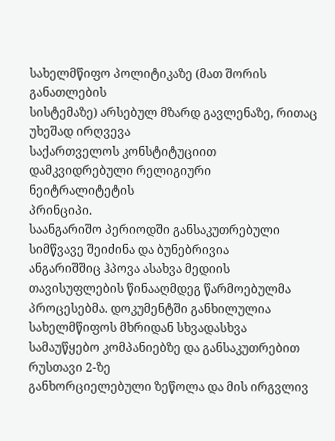სახელმწიფო პოლიტიკაზე (მათ შორის განათლების
სისტემაზე) არსებულ მზარდ გავლენაზე, რითაც უხეშად ირღვევა
საქართველოს კონსტიტუციით დამკვიდრებული რელიგიური ნეიტრალიტეტის
პრინციპი.
საანგარიშო პერიოდში განსაკუთრებული სიმწვავე შეიძინა და ბუნებრივია
ანგარიშშიც ჰპოვა ასახვა მედიის თავისუფლების წინააღმდეგ წარმოებულმა
პროცესებმა. დოკუმენტში განხილულია სახელმწიფოს მხრიდან სხვადასხვა
სამაუწყებო კომპანიებზე და განსაკუთრებით რუსთავი 2-ზე
განხორციელებული ზეწოლა და მის ირგვლივ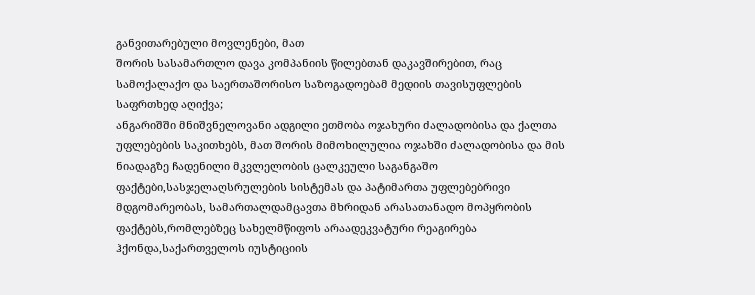განვითარებული მოვლენები, მათ
შორის სასამართლო დავა კომპანიის წილებთან დაკავშირებით, რაც
სამოქალაქო და საერთაშორისო საზოგადოებამ მედიის თავისუფლების
საფრთხედ აღიქვა;
ანგარიშში მნიშვნელოვანი ადგილი ეთმობა ოჯახური ძალადობისა და ქალთა
უფლებების საკითხებს, მათ შორის მიმოხილულია ოჯახში ძალადობისა და მის
ნიადაგზე ჩადენილი მკვლელობის ცალკეული საგანგაშო
ფაქტები,სასჯელაღსრულების სისტემას და პატიმართა უფლებებრივი
მდგომარეობას, სამართალდამცავთა მხრიდან არასათანადო მოპყრობის
ფაქტებს,რომლებზეც სახელმწიფოს არაადეკვატური რეაგირება
ჰქონდა,საქართველოს იუსტიციის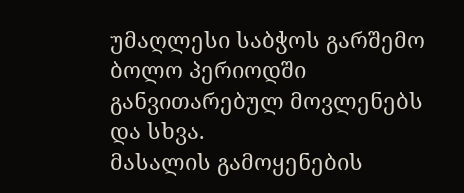უმაღლესი საბჭოს გარშემო ბოლო პერიოდში
განვითარებულ მოვლენებს და სხვა.
მასალის გამოყენების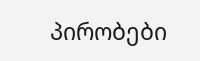პირობები